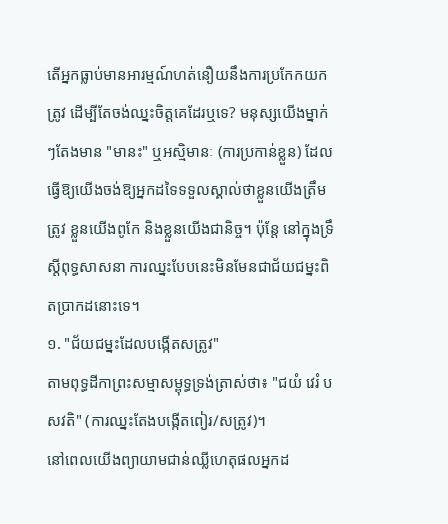តើអ្នកធ្លាប់មានអារម្មណ៍ហត់នឿយនឹងការប្រកែកយកត្រូវ ដើម្បីតែចង់ឈ្នះចិត្តគេដែរឬទេ? មនុស្សយើងម្នាក់ៗតែងមាន "មានះ" ឬអស្មិមានៈ (ការប្រកាន់ខ្លួន) ដែលធ្វើឱ្យយើងចង់ឱ្យអ្នកដទៃទទួលស្គាល់ថាខ្លួនយើងត្រឹមត្រូវ ខ្លួនយើងពូកែ និងខ្លួនយើងជានិច្ច។ ប៉ុន្តែ នៅក្នុងទ្រឹស្ដីពុទ្ធសាសនា ការឈ្នះបែបនេះមិនមែនជាជ័យជម្នះពិតប្រាកដនោះទេ។
១. "ជ័យជម្នះដែលបង្កើតសត្រូវ"
តាមពុទ្ធដីកាព្រះសម្មាសម្ពុទ្ធទ្រង់ត្រាស់ថា៖ "ជយំ វេរំ បសវតិ" (ការឈ្នះតែងបង្កើតពៀរ/សត្រូវ)។
នៅពេលយើងព្យាយាមជាន់ឈ្លីហេតុផលអ្នកដ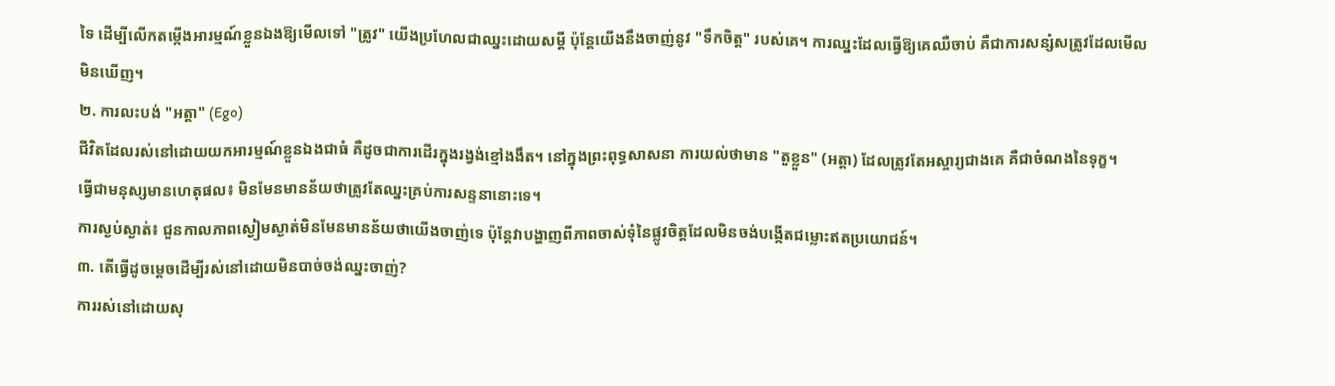ទៃ ដើម្បីលើកតម្កើងអារម្មណ៍ខ្លួនឯងឱ្យមើលទៅ "ត្រូវ" យើងប្រហែលជាឈ្នះដោយសម្តី ប៉ុន្តែយើងនឹងចាញ់នូវ "ទឹកចិត្ត" របស់គេ។ ការឈ្នះដែលធ្វើឱ្យគេឈឺចាប់ គឺជាការសន្សំសត្រូវដែលមើលមិនឃើញ។
២. ការលះបង់ "អត្តា" (Ego)
ជីវិតដែលរស់នៅដោយយកអារម្មណ៍ខ្លួនឯងជាធំ គឺដូចជាការដើរក្នុងរង្វង់ខ្មៅងងឹត។ នៅក្នុងព្រះពុទ្ធសាសនា ការយល់ថាមាន "តួខ្លួន" (អត្តា) ដែលត្រូវតែអស្ចារ្យជាងគេ គឺជាចំណងនៃទុក្ខ។
ធ្វើជាមនុស្សមានហេតុផល៖ មិនមែនមានន័យថាត្រូវតែឈ្នះគ្រប់ការសន្ទនានោះទេ។
ការស្ងប់ស្ងាត់៖ ជួនកាលភាពស្ងៀមស្ងាត់មិនមែនមានន័យថាយើងចាញ់ទេ ប៉ុន្តែវាបង្ហាញពីភាពចាស់ទុំនៃផ្លូវចិត្តដែលមិនចង់បង្កើតជម្លោះឥតប្រយោជន៍។
៣. តើធ្វើដូចម្តេចដើម្បីរស់នៅដោយមិនបាច់ចង់ឈ្នះចាញ់?
ការរស់នៅដោយសុ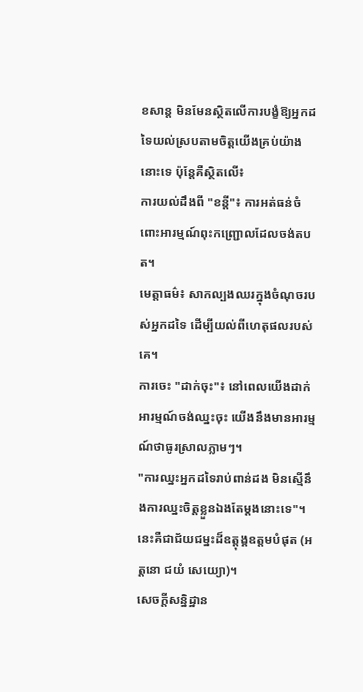ខសាន្ត មិនមែនស្ថិតលើការបង្ខំឱ្យអ្នកដទៃយល់ស្របតាមចិត្តយើងគ្រប់យ៉ាងនោះទេ ប៉ុន្តែគឺស្ថិតលើ៖
ការយល់ដឹងពី "ខន្តី"៖ ការអត់ធន់ចំពោះអារម្មណ៍ពុះកញ្ជ្រោលដែលចង់តបត។
មេត្តាធម៌៖ សាកល្បងឈរក្នុងចំណុចរបស់អ្នកដទៃ ដើម្បីយល់ពីហេតុផលរបស់គេ។
ការចេះ "ដាក់ចុះ"៖ នៅពេលយើងដាក់អារម្មណ៍ចង់ឈ្នះចុះ យើងនឹងមានអារម្មណ៍ថាធូរស្រាលភ្លាមៗ។
"ការឈ្នះអ្នកដទៃរាប់ពាន់ដង មិនស្មើនឹងការឈ្នះចិត្តខ្លួនឯងតែម្ដងនោះទេ"។ នេះគឺជាជ័យជម្នះដ៏ឧត្តុង្គឧត្តមបំផុត (អត្តនោ ជយំ សេយ្យោ)។
សេចក្តីសន្និដ្ឋាន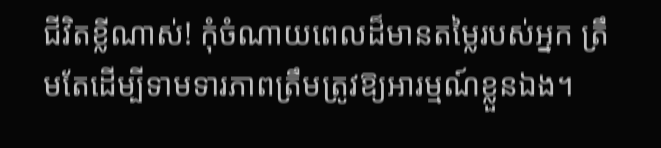ជីវិតខ្លីណាស់! កុំចំណាយពេលដ៏មានតម្លៃរបស់អ្នក ត្រឹមតែដើម្បីទាមទារភាពត្រឹមត្រូវឱ្យអារម្មណ៍ខ្លួនឯង។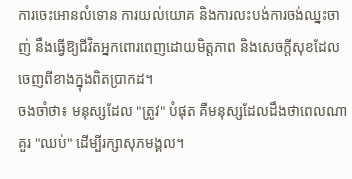ការចេះអោនលំទោន ការយល់យោគ និងការលះបង់ការចង់ឈ្នះចាញ់ នឹងធ្វើឱ្យជីវិតអ្នកពោរពេញដោយមិត្តភាព និងសេចក្តីសុខដែលចេញពីខាងក្នុងពិតប្រាកដ។
ចងចាំថា៖ មនុស្សដែល "ត្រូវ" បំផុត គឺមនុស្សដែលដឹងថាពេលណាគួរ "ឈប់" ដើម្បីរក្សាសុភមង្គល។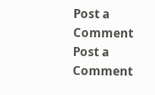Post a Comment
Post a Comment